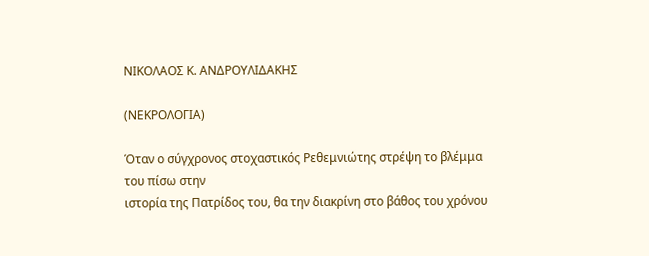ΝΙΚΟΛΑΟΣ Κ. ΑΝΔΡΟΥΛΙΔΑΚΗΣ

(ΝΕΚΡΟΛΟΓΙΑ)

Όταν ο σύγχρονος στοχαστικός Ρεθεμνιώτης στρέψη το βλέμμα του πίσω στην
ιστορία της Πατρίδος του, θα την διακρίνη στο βάθος του χρόνου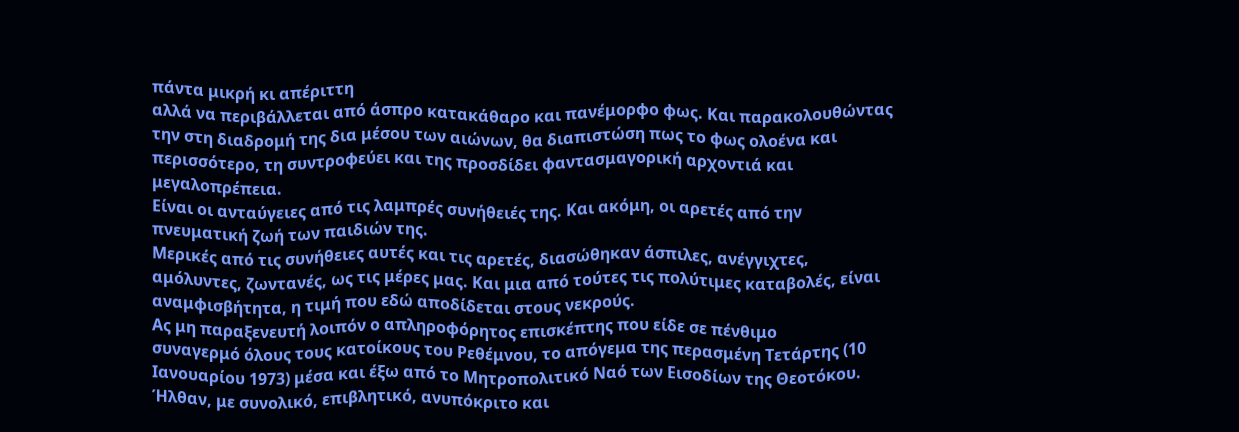πάντα μικρή κι απέριττη
αλλά να περιβάλλεται από άσπρο κατακάθαρο και πανέμορφο φως. Και παρακολουθώντας
την στη διαδρομή της δια μέσου των αιώνων, θα διαπιστώση πως το φως ολοένα και
περισσότερο, τη συντροφεύει και της προσδίδει φαντασμαγορική αρχοντιά και
μεγαλοπρέπεια.
Είναι οι ανταύγειες από τις λαμπρές συνήθειές της. Και ακόμη, οι αρετές από την
πνευματική ζωή των παιδιών της.
Μερικές από τις συνήθειες αυτές και τις αρετές, διασώθηκαν άσπιλες, ανέγγιχτες,
αμόλυντες, ζωντανές, ως τις μέρες μας. Και μια από τούτες τις πολύτιμες καταβολές, είναι
αναμφισβήτητα, η τιμή που εδώ αποδίδεται στους νεκρούς.
Ας μη παραξενευτή λοιπόν ο απληροφόρητος επισκέπτης που είδε σε πένθιμο
συναγερμό όλους τους κατοίκους του Ρεθέμνου, το απόγεμα της περασμένη Τετάρτης (10
Ιανουαρίου 1973) μέσα και έξω από το Μητροπολιτικό Ναό των Εισοδίων της Θεοτόκου.
Ήλθαν, με συνολικό, επιβλητικό, ανυπόκριτο και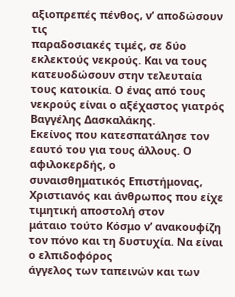αξιοπρεπές πένθος, ν’ αποδώσουν τις
παραδοσιακές τιμές, σε δύο εκλεκτούς νεκρούς. Και να τους κατευοδώσουν στην τελευταία
τους κατοικία. Ο ένας από τους νεκρούς είναι ο αξέχαστος γιατρός Βαγγέλης Δασκαλάκης.
Εκείνος που κατεσπατάλησε τον εαυτό του για τους άλλους. Ο αφιλοκερδής, ο
συναισθηματικός Επιστήμονας, Χριστιανός και άνθρωπος που είχε τιμητική αποστολή στον
μάταιο τούτο Κόσμο ν’ ανακουφίζη τον πόνο και τη δυστυχία. Να είναι ο ελπιδοφόρος
άγγελος των ταπεινών και των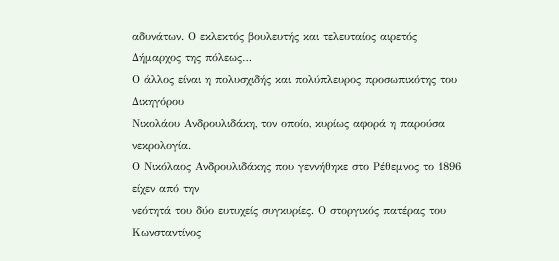αδυνάτων. Ο εκλεκτός βουλευτής και τελευταίος αιρετός
Δήμαρχος της πόλεως…
Ο άλλος είναι η πολυσχιδής και πολύπλευρος προσωπικότης του Δικηγόρου
Νικολάου Ανδρουλιδάκη, τον οποίο, κυρίως αφορά η παρούσα νεκρολογία.
Ο Νικόλαος Ανδρουλιδάκης που γεννήθηκε στο Ρέθεμνος το 1896 είχεν από την
νεότητά του δύο ευτυχείς συγκυρίες. Ο στοργικός πατέρας του Κωνσταντίνος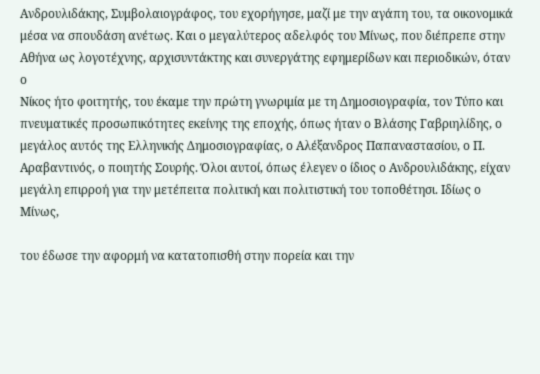Ανδρουλιδάκης, Συμβολαιογράφος, του εχορήγησε, μαζί με την αγάπη του, τα οικονομικά
μέσα να σπουδάση ανέτως. Και ο μεγαλύτερος αδελφός του Μίνως, που διέπρεπε στην
Αθήνα ως λογοτέχνης, αρχισυντάκτης και συνεργάτης εφημερίδων και περιοδικών, όταν ο
Νίκος ήτο φοιτητής, του έκαμε την πρώτη γνωριμία με τη Δημοσιογραφία, τον Τύπο και
πνευματικές προσωπικότητες εκείνης της εποχής, όπως ήταν ο Βλάσης Γαβριηλίδης, ο
μεγάλος αυτός της Ελληνικής Δημοσιογραφίας, ο Αλέξανδρος Παπαναστασίου, ο Π.
Αραβαντινός, ο ποιητής Σουρής. Όλοι αυτοί, όπως έλεγεν ο ίδιος ο Ανδρουλιδάκης, είχαν
μεγάλη επιρροή για την μετέπειτα πολιτική και πολιτιστική του τοποθέτησι. Ιδίως ο Μίνως,

του έδωσε την αφορμή να κατατοπισθή στην πορεία και την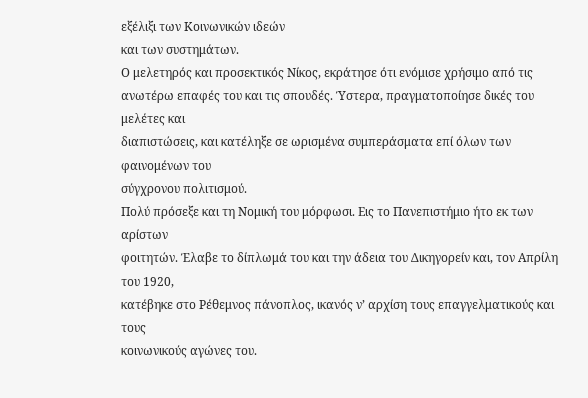εξέλιξι των Κοινωνικών ιδεών
και των συστημάτων.
Ο μελετηρός και προσεκτικός Νίκος, εκράτησε ότι ενόμισε χρήσιμο από τις
ανωτέρω επαφές του και τις σπουδές. Ύστερα, πραγματοποίησε δικές του μελέτες και
διαπιστώσεις, και κατέληξε σε ωρισμένα συμπεράσματα επί όλων των φαινομένων του
σύγχρονου πολιτισμού.
Πολύ πρόσεξε και τη Νομική του μόρφωσι. Εις το Πανεπιστήμιο ήτο εκ των αρίστων
φοιτητών. Έλαβε το δίπλωμά του και την άδεια του Δικηγορείν και, τον Απρίλη του 1920,
κατέβηκε στο Ρέθεμνος πάνοπλος, ικανός ν’ αρχίση τους επαγγελματικούς και τους
κοινωνικούς αγώνες του.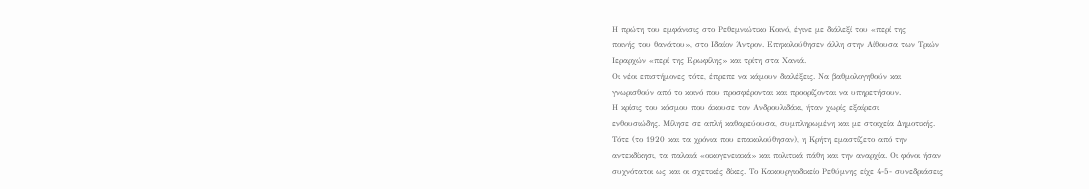Η πρώτη του εμφάνισις στο Ρεθεμνιώτικο Κοινό, έγινε με διάλεξί του «περί της
ποινής του θανάτου», στο Ιδαίον Άντρον. Επηκολούθησεν άλλη στην Αίθουσα των Τριών
Ιεραρχών «περί της Ερωφίλης» και τρίτη στα Χανιά.
Οι νέοι επιστήμονες τότε, έπρεπε να κάμουν διαλέξεις. Να βαθμολογηθούν και
γνωρισθούν από το κοινό που προσφέρονται και προορίζονται να υπηρετήσουν.
Η κρίσις του κόσμου που άκουσε τον Ανδρουλιδάκι, ήταν χωρίς εξαίρεσι
ενθουσιώδης. Μίλησε σε απλή καθαρεύουσα, συμπληρωμένη και με στοιχεία Δημοτικής.
Τότε (το 1920 και τα χρόνια που επακολούθησαν), η Κρήτη εμαστίζετο από την
αντεκδίκησι, τα παλαιά «οικογενειακά» και πολιτικά πάθη και την αναρχία. Οι φόνοι ήσαν
συχνότατοι ως και οι σχετικές δίκες. Το Κακουργιοδικείο Ρεθύμνης είχε 4-5- συνεδριάσεις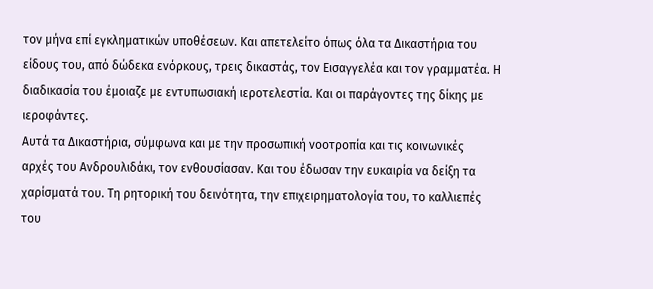τον μήνα επί εγκληματικών υποθέσεων. Και απετελείτο όπως όλα τα Δικαστήρια του
είδους του, από δώδεκα ενόρκους, τρεις δικαστάς, τον Εισαγγελέα και τον γραμματέα. Η
διαδικασία του έμοιαζε με εντυπωσιακή ιεροτελεστία. Και οι παράγοντες της δίκης με
ιεροφάντες.
Αυτά τα Δικαστήρια, σύμφωνα και με την προσωπική νοοτροπία και τις κοινωνικές
αρχές του Ανδρουλιδάκι, τον ενθουσίασαν. Και του έδωσαν την ευκαιρία να δείξη τα
χαρίσματά του. Τη ρητορική του δεινότητα, την επιχειρηματολογία του, το καλλιεπές του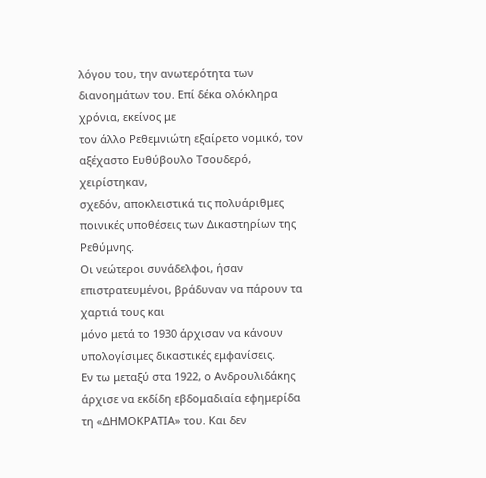λόγου του, την ανωτερότητα των διανοημάτων του. Επί δέκα ολόκληρα χρόνια, εκείνος με
τον άλλο Ρεθεμνιώτη εξαίρετο νομικό, τον αξέχαστο Ευθύβουλο Τσουδερό, χειρίστηκαν,
σχεδόν, αποκλειστικά τις πολυάριθμες ποινικές υποθέσεις των Δικαστηρίων της Ρεθύμνης.
Οι νεώτεροι συνάδελφοι, ήσαν επιστρατευμένοι, βράδυναν να πάρουν τα χαρτιά τους και
μόνο μετά το 1930 άρχισαν να κάνουν υπολογίσιμες δικαστικές εμφανίσεις.
Εν τω μεταξύ στα 1922, ο Ανδρουλιδάκης άρχισε να εκδίδη εβδομαδιαία εφημερίδα
τη «ΔΗΜΟΚΡΑΤΙΑ» του. Και δεν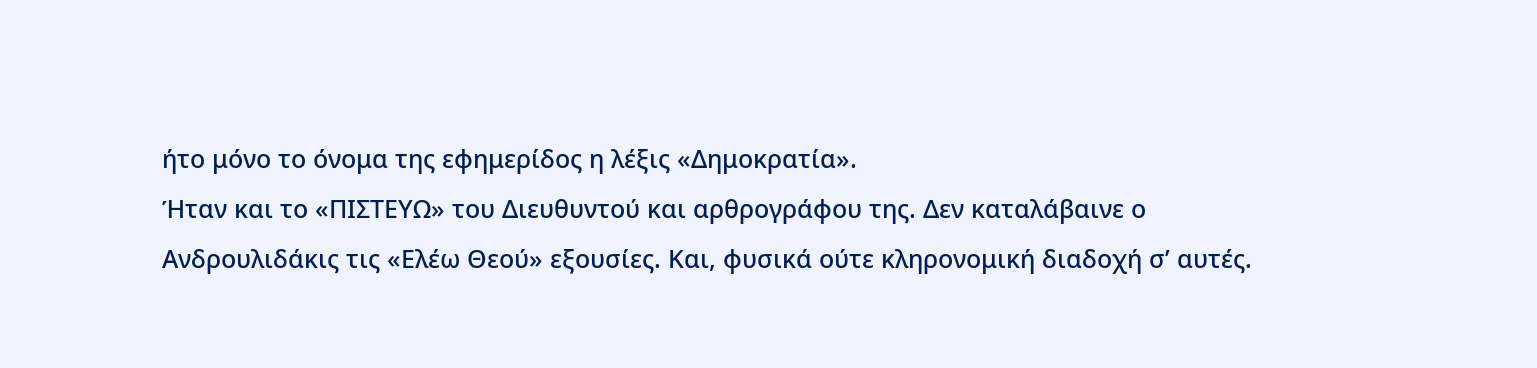ήτο μόνο το όνομα της εφημερίδος η λέξις «Δημοκρατία».
Ήταν και το «ΠΙΣΤΕΥΩ» του Διευθυντού και αρθρογράφου της. Δεν καταλάβαινε ο
Ανδρουλιδάκις τις «Ελέω Θεού» εξουσίες. Και, φυσικά ούτε κληρονομική διαδοχή σ’ αυτές.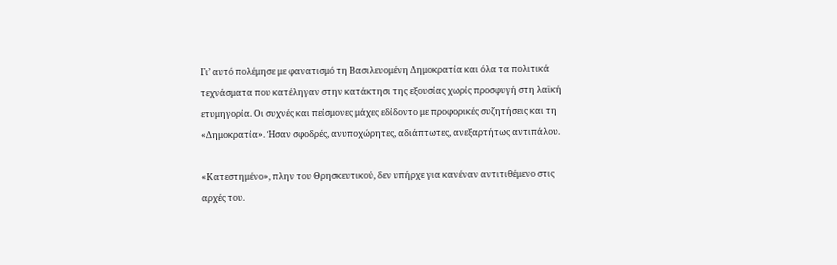Γι’ αυτό πολέμησε με φανατισμό τη Βασιλευομένη Δημοκρατία και όλα τα πολιτικά
τεχνάσματα που κατέληγαν στην κατάκτησι της εξουσίας χωρίς προσφυγή στη λαϊκή
ετυμηγορία. Οι συχνές και πείσμονες μάχες εδίδοντο με προφορικές συζητήσεις και τη
«Δημοκρατία». Ήσαν σφοδρές, ανυποχώρητες, αδιάπτωτες, ανεξαρτήτως αντιπάλου.

«Κατεστημένο», πλην του Θρησκευτικού, δεν υπήρχε για κανέναν αντιτιθέμενο στις
αρχές του.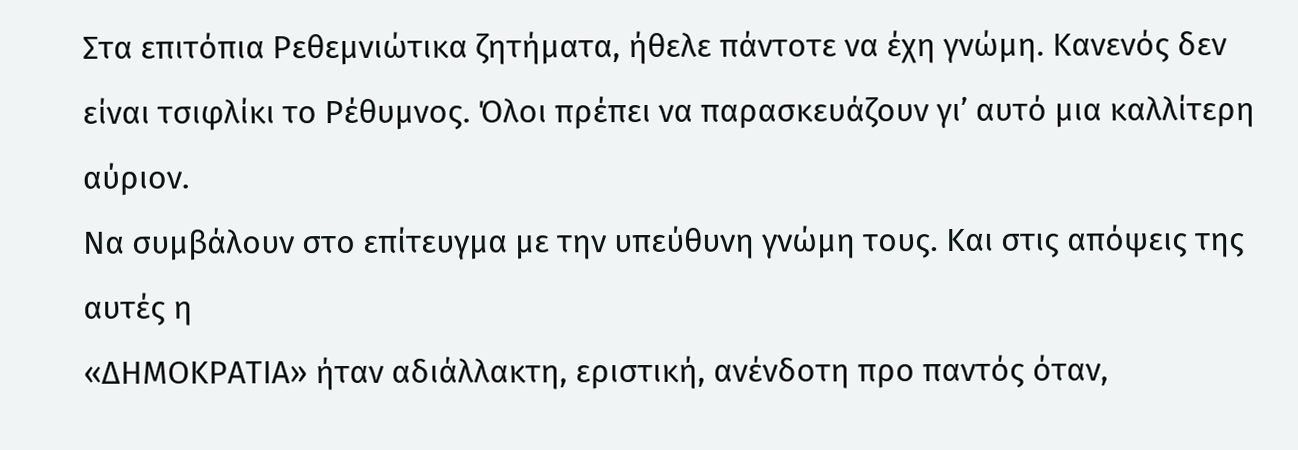Στα επιτόπια Ρεθεμνιώτικα ζητήματα, ήθελε πάντοτε να έχη γνώμη. Κανενός δεν
είναι τσιφλίκι το Ρέθυμνος. Όλοι πρέπει να παρασκευάζουν γι’ αυτό μια καλλίτερη αύριον.
Να συμβάλουν στο επίτευγμα με την υπεύθυνη γνώμη τους. Και στις απόψεις της αυτές η
«ΔΗΜΟΚΡΑΤΙΑ» ήταν αδιάλλακτη, εριστική, ανένδοτη προ παντός όταν,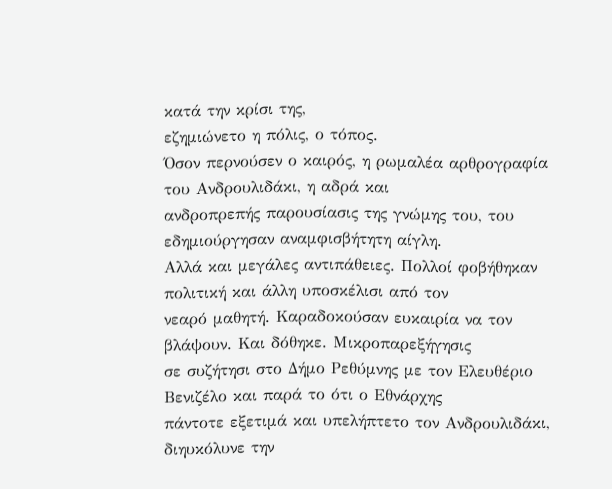κατά την κρίσι της,
εζημιώνετο η πόλις, ο τόπος.
Όσον περνούσεν ο καιρός, η ρωμαλέα αρθρογραφία του Ανδρουλιδάκι, η αδρά και
ανδροπρεπής παρουσίασις της γνώμης του, του εδημιούργησαν αναμφισβήτητη αίγλη.
Αλλά και μεγάλες αντιπάθειες. Πολλοί φοβήθηκαν πολιτική και άλλη υποσκέλισι από τον
νεαρό μαθητή. Καραδοκούσαν ευκαιρία να τον βλάψουν. Και δόθηκε. Μικροπαρεξήγησις
σε συζήτησι στο Δήμο Ρεθύμνης με τον Ελευθέριο Βενιζέλο και παρά το ότι ο Εθνάρχης
πάντοτε εξετιμά και υπελήπτετο τον Ανδρουλιδάκι, διηυκόλυνε την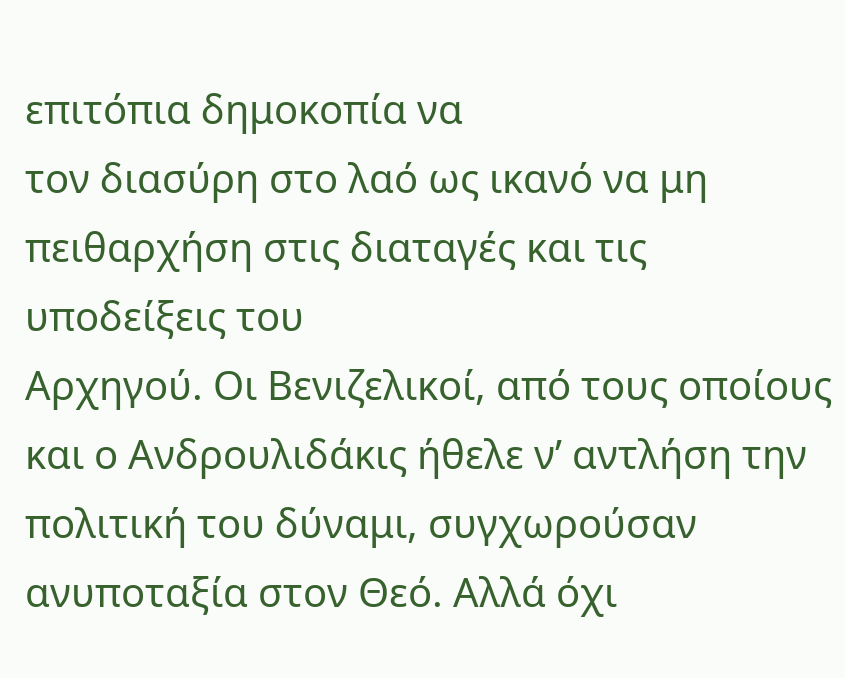επιτόπια δημοκοπία να
τον διασύρη στο λαό ως ικανό να μη πειθαρχήση στις διαταγές και τις υποδείξεις του
Αρχηγού. Οι Βενιζελικοί, από τους οποίους και ο Ανδρουλιδάκις ήθελε ν’ αντλήση την
πολιτική του δύναμι, συγχωρούσαν ανυποταξία στον Θεό. Αλλά όχι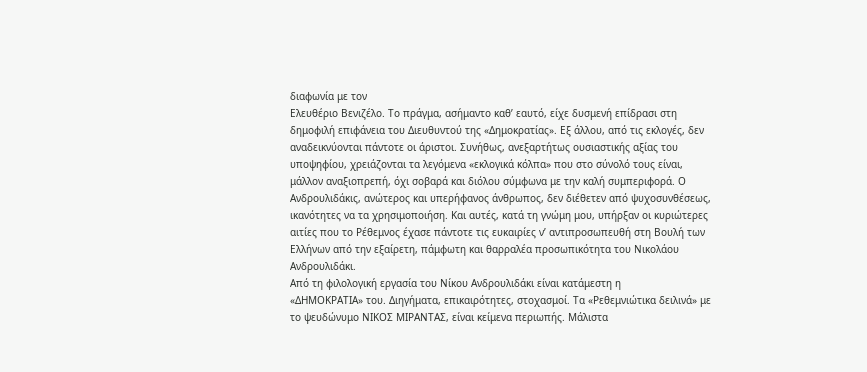διαφωνία με τον
Ελευθέριο Βενιζέλο. Το πράγμα, ασήμαντο καθ’ εαυτό, είχε δυσμενή επίδρασι στη
δημοφιλή επιφάνεια του Διευθυντού της «Δημοκρατίας». Εξ άλλου, από τις εκλογές, δεν
αναδεικνύονται πάντοτε οι άριστοι. Συνήθως, ανεξαρτήτως ουσιαστικής αξίας του
υποψηφίου, χρειάζονται τα λεγόμενα «εκλογικά κόλπα» που στο σύνολό τους είναι,
μάλλον αναξιοπρεπή, όχι σοβαρά και διόλου σύμφωνα με την καλή συμπεριφορά. Ο
Ανδρουλιδάκις, ανώτερος και υπερήφανος άνθρωπος, δεν διέθετεν από ψυχοσυνθέσεως,
ικανότητες να τα χρησιμοποιήση. Και αυτές, κατά τη γνώμη μου, υπήρξαν οι κυριώτερες
αιτίες που το Ρέθεμνος έχασε πάντοτε τις ευκαιρίες ν’ αντιπροσωπευθή στη Βουλή των
Ελλήνων από την εξαίρετη, πάμφωτη και θαρραλέα προσωπικότητα του Νικολάου
Ανδρουλιδάκι.
Από τη φιλολογική εργασία του Νίκου Ανδρουλιδάκι είναι κατάμεστη η
«ΔΗΜΟΚΡΑΤΙΑ» του. Διηγήματα, επικαιρότητες, στοχασμοί. Τα «Ρεθεμνιώτικα δειλινά» με
το ψευδώνυμο ΝΙΚΟΣ ΜΙΡΑΝΤΑΣ, είναι κείμενα περιωπής. Μάλιστα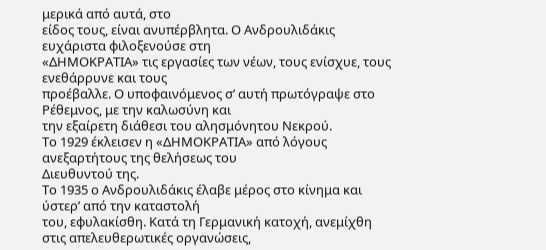μερικά από αυτά, στο
είδος τους, είναι ανυπέρβλητα. Ο Ανδρουλιδάκις ευχάριστα φιλοξενούσε στη
«ΔΗΜΟΚΡΑΤΙΑ» τις εργασίες των νέων, τους ενίσχυε, τους ενεθάρρυνε και τους
προέβαλλε. Ο υποφαινόμενος σ’ αυτή πρωτόγραψε στο Ρέθεμνος, με την καλωσύνη και
την εξαίρετη διάθεσι του αλησμόνητου Νεκρού.
Το 1929 έκλεισεν η «ΔΗΜΟΚΡΑΤΙΑ» από λόγους ανεξαρτήτους της θελήσεως του
Διευθυντού της.
Το 1935 ο Ανδρουλιδάκις έλαβε μέρος στο κίνημα και ύστερ’ από την καταστολή
του, εφυλακίσθη. Κατά τη Γερμανική κατοχή, ανεμίχθη στις απελευθερωτικές οργανώσεις,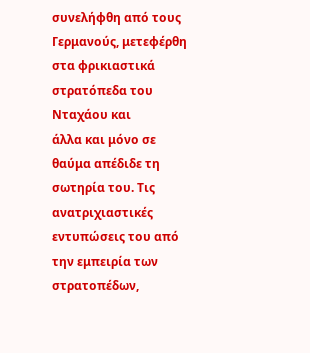συνελήφθη από τους Γερμανούς, μετεφέρθη στα φρικιαστικά στρατόπεδα του Νταχάου και
άλλα και μόνο σε θαύμα απέδιδε τη σωτηρία του. Τις ανατριχιαστικές εντυπώσεις του από
την εμπειρία των στρατοπέδων,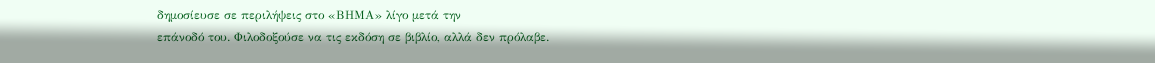δημοσίευσε σε περιλήψεις στο «ΒΗΜΑ» λίγο μετά την
επάνοδό του. Φιλοδοξούσε να τις εκδόση σε βιβλίο, αλλά δεν πρόλαβε.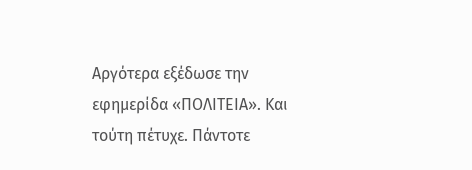Αργότερα εξέδωσε την εφημερίδα «ΠΟΛΙΤΕΙΑ». Και τούτη πέτυχε. Πάντοτε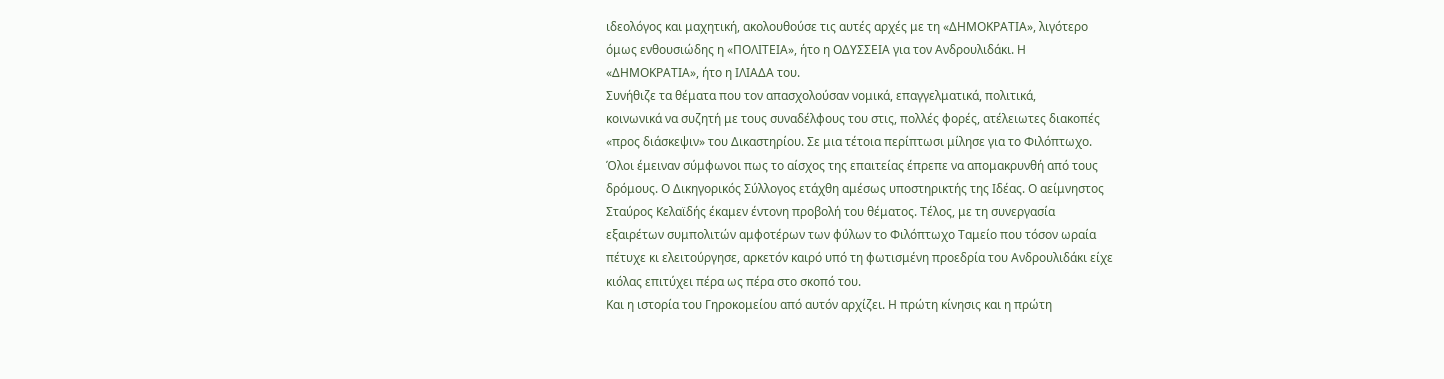ιδεολόγος και μαχητική, ακολουθούσε τις αυτές αρχές με τη «ΔΗΜΟΚΡΑΤΙΑ», λιγότερο
όμως ενθουσιώδης η «ΠΟΛΙΤΕΙΑ», ήτο η ΟΔΥΣΣΕΙΑ για τον Ανδρουλιδάκι. Η
«ΔΗΜΟΚΡΑΤΙΑ», ήτο η ΙΛΙΑΔΑ του.
Συνήθιζε τα θέματα που τον απασχολούσαν νομικά, επαγγελματικά, πολιτικά,
κοινωνικά να συζητή με τους συναδέλφους του στις, πολλές φορές, ατέλειωτες διακοπές
«προς διάσκεψιν» του Δικαστηρίου. Σε μια τέτοια περίπτωσι μίλησε για το Φιλόπτωχο.
Όλοι έμειναν σύμφωνοι πως το αίσχος της επαιτείας έπρεπε να απομακρυνθή από τους
δρόμους. Ο Δικηγορικός Σύλλογος ετάχθη αμέσως υποστηρικτής της Ιδέας. Ο αείμνηστος
Σταύρος Κελαϊδής έκαμεν έντονη προβολή του θέματος. Τέλος, με τη συνεργασία
εξαιρέτων συμπολιτών αμφοτέρων των φύλων το Φιλόπτωχο Ταμείο που τόσον ωραία
πέτυχε κι ελειτούργησε, αρκετόν καιρό υπό τη φωτισμένη προεδρία του Ανδρουλιδάκι είχε
κιόλας επιτύχει πέρα ως πέρα στο σκοπό του.
Και η ιστορία του Γηροκομείου από αυτόν αρχίζει. Η πρώτη κίνησις και η πρώτη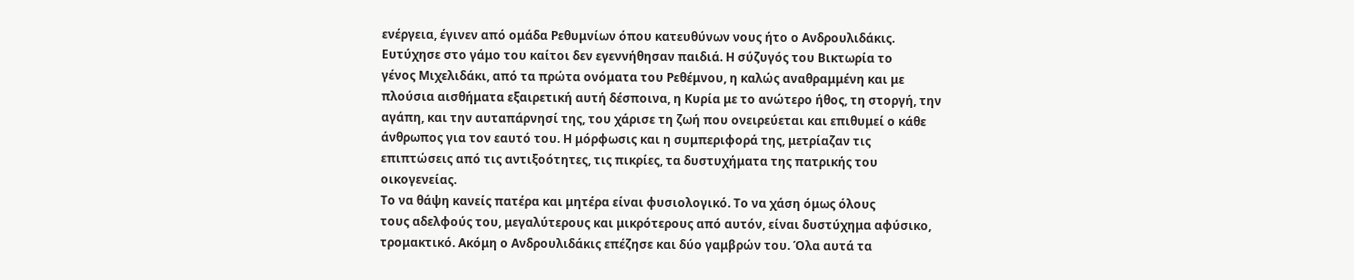ενέργεια, έγινεν από ομάδα Ρεθυμνίων όπου κατευθύνων νους ήτο ο Ανδρουλιδάκις.
Ευτύχησε στο γάμο του καίτοι δεν εγεννήθησαν παιδιά. Η σύζυγός του Βικτωρία το
γένος Μιχελιδάκι, από τα πρώτα ονόματα του Ρεθέμνου, η καλώς αναθραμμένη και με
πλούσια αισθήματα εξαιρετική αυτή δέσποινα, η Κυρία με το ανώτερο ήθος, τη στοργή, την
αγάπη, και την αυταπάρνησί της, του χάρισε τη ζωή που ονειρεύεται και επιθυμεί ο κάθε
άνθρωπος για τον εαυτό του. Η μόρφωσις και η συμπεριφορά της, μετρίαζαν τις
επιπτώσεις από τις αντιξοότητες, τις πικρίες, τα δυστυχήματα της πατρικής του
οικογενείας.
Το να θάψη κανείς πατέρα και μητέρα είναι φυσιολογικό. Το να χάση όμως όλους
τους αδελφούς του, μεγαλύτερους και μικρότερους από αυτόν, είναι δυστύχημα αφύσικο,
τρομακτικό. Ακόμη ο Ανδρουλιδάκις επέζησε και δύο γαμβρών του. Όλα αυτά τα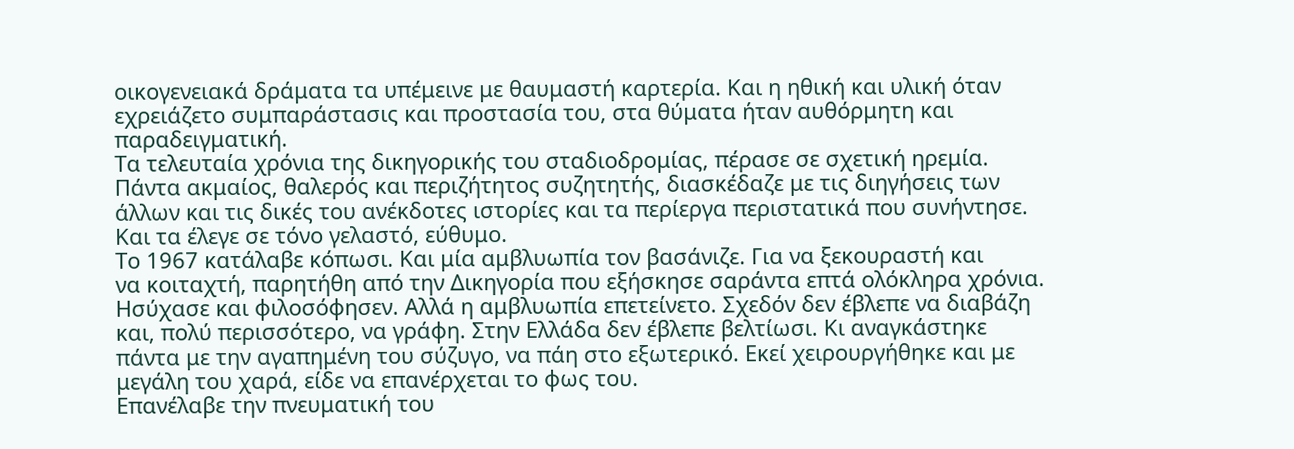οικογενειακά δράματα τα υπέμεινε με θαυμαστή καρτερία. Και η ηθική και υλική όταν
εχρειάζετο συμπαράστασις και προστασία του, στα θύματα ήταν αυθόρμητη και
παραδειγματική.
Τα τελευταία χρόνια της δικηγορικής του σταδιοδρομίας, πέρασε σε σχετική ηρεμία.
Πάντα ακμαίος, θαλερός και περιζήτητος συζητητής, διασκέδαζε με τις διηγήσεις των
άλλων και τις δικές του ανέκδοτες ιστορίες και τα περίεργα περιστατικά που συνήντησε.
Και τα έλεγε σε τόνο γελαστό, εύθυμο.
Το 1967 κατάλαβε κόπωσι. Και μία αμβλυωπία τον βασάνιζε. Για να ξεκουραστή και
να κοιταχτή, παρητήθη από την Δικηγορία που εξήσκησε σαράντα επτά ολόκληρα χρόνια.
Ησύχασε και φιλοσόφησεν. Αλλά η αμβλυωπία επετείνετο. Σχεδόν δεν έβλεπε να διαβάζη
και, πολύ περισσότερο, να γράφη. Στην Ελλάδα δεν έβλεπε βελτίωσι. Κι αναγκάστηκε
πάντα με την αγαπημένη του σύζυγο, να πάη στο εξωτερικό. Εκεί χειρουργήθηκε και με
μεγάλη του χαρά, είδε να επανέρχεται το φως του.
Επανέλαβε την πνευματική του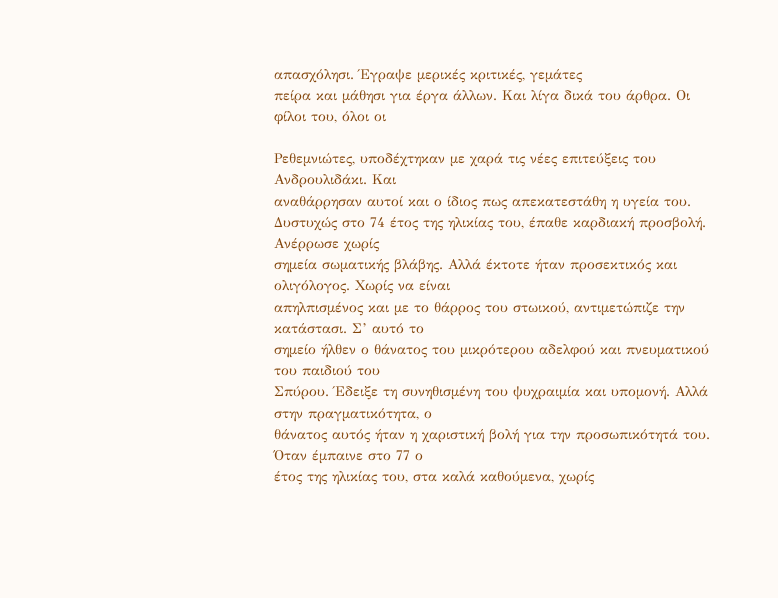απασχόλησι. Έγραψε μερικές κριτικές, γεμάτες
πείρα και μάθησι για έργα άλλων. Και λίγα δικά του άρθρα. Οι φίλοι του, όλοι οι

Ρεθεμνιώτες, υποδέχτηκαν με χαρά τις νέες επιτεύξεις του Ανδρουλιδάκι. Και
αναθάρρησαν αυτοί και ο ίδιος πως απεκατεστάθη η υγεία του.
Δυστυχώς στο 74 έτος της ηλικίας του, έπαθε καρδιακή προσβολή. Ανέρρωσε χωρίς
σημεία σωματικής βλάβης. Αλλά έκτοτε ήταν προσεκτικός και ολιγόλογος. Χωρίς να είναι
απηλπισμένος και με το θάρρος του στωικού, αντιμετώπιζε την κατάστασι. Σ’ αυτό το
σημείο ήλθεν ο θάνατος του μικρότερου αδελφού και πνευματικού του παιδιού του
Σπύρου. Έδειξε τη συνηθισμένη του ψυχραιμία και υπομονή. Αλλά στην πραγματικότητα, ο
θάνατος αυτός ήταν η χαριστική βολή για την προσωπικότητά του. Όταν έμπαινε στο 77 ο
έτος της ηλικίας του, στα καλά καθούμενα, χωρίς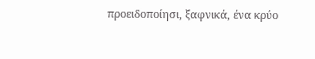προειδοποίησι, ξαφνικά, ένα κρύο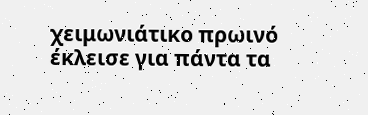χειμωνιάτικο πρωινό έκλεισε για πάντα τα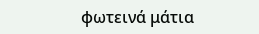φωτεινά μάτια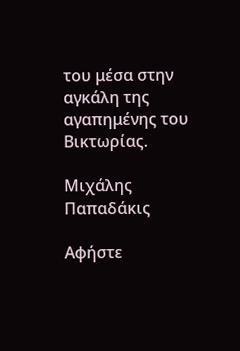του μέσα στην αγκάλη της
αγαπημένης του Βικτωρίας.

Μιχάλης Παπαδάκις

Αφήστε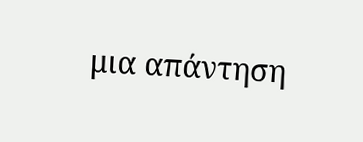μια απάντηση